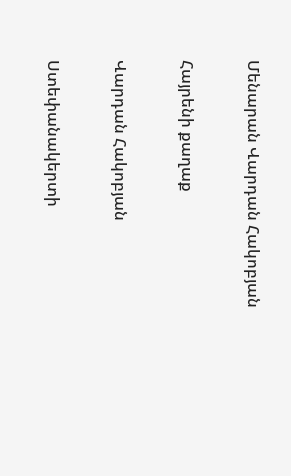Մենարան Վարդան Հակոբյան

Հայրենի քաղաք

Վարդան Հակոբյան

Ստեփանակերտի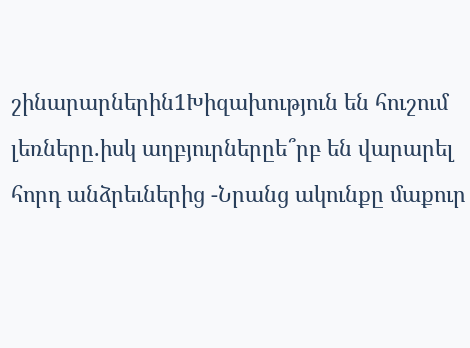շինարարներին1Խիզախություն են հուշում լեռները.իսկ աղբյուրներըե՞րբ են վարարել հորդ անձրեւներից -Նրանց ակունքը մաքուր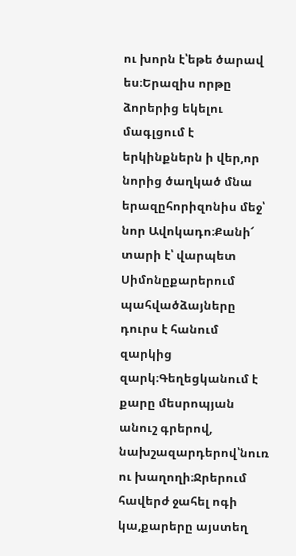ու խորն է՝եթե ծարավ ես։Երազիս որթը ձորերից եկելու մագլցում է երկինքներն ի վեր,որ նորից ծաղկած մնա երազըհորիզոնիս մեջ՝ նոր Ավոկադո։Քանի՜ տարի է՝ վարպետ Սիմոնըքարերում պահվածձայները դուրս է հանում զարկից զարկ։Գեղեցկանում է քարը մեսրոպյան անուշ գրերով, նախշազարդերով՝նուռ ու խաղողի։Ջրերում հավերժ ջահել ոգի կա,քարերը այստեղ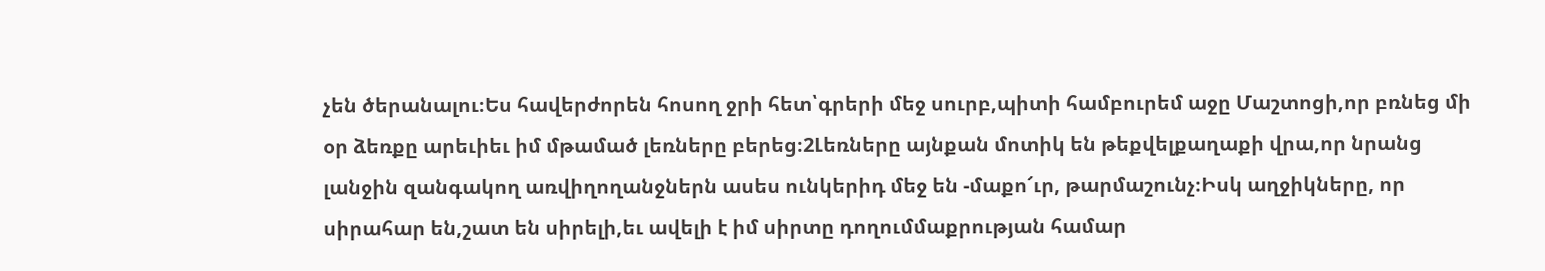չեն ծերանալու։Ես հավերժորեն հոսող ջրի հետ՝գրերի մեջ սուրբ,պիտի համբուրեմ աջը Մաշտոցի,որ բռնեց մի օր ձեռքը արեւիեւ իմ մթամած լեռները բերեց։2Լեռները այնքան մոտիկ են թեքվելքաղաքի վրա,որ նրանց լանջին զանգակող առվիղողանջներն ասես ունկերիդ մեջ են -մաքո՜ւր, թարմաշունչ։Իսկ աղջիկները, որ սիրահար են,շատ են սիրելի,եւ ավելի է իմ սիրտը դողումմաքրության համար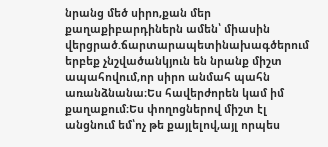նրանց մեծ սիրո,քան մեր քաղաքիբարդիներն ամեն՝ միասին վերցրած.ճարտարապետինախագծերում երբեք չնշվածանկյուն են նրանք միշտ ապահովում,որ սիրո անմահ պահն առանձնանա։Ես հավերժորեն կամ իմ քաղաքում։Ես փողոցներով միշտ էլ անցնում եմ՝ոչ թե քայլելով,այլ որպես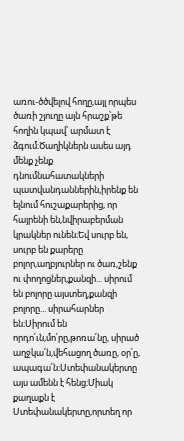առու-ծծվելով հողը,այլ որպես ծառի շյուղը այն հրաշք՝թե հողին կպավ՝ արմատ է ձգում։Ծաղիկներն ասես այդ մենք չենք դնումնահատակների պատվանդաններին,իրենք են ելնում հուշաքարերից, որ հայրենի են,նվիրաբերման կրակներ ունեն։Եվ սուրբ են, սուրբ են քարերը բոլոր,աղբյուրներ ու ծառ,շենք ու փողոցներ,քանզի... սիրում են բոլորը այստեղ,քանզի բոլորը... սիրահարներ են։Սիրում են որդո՛ւն,մո՛րը,թոռա՛նը, սիրած աղջկա՛ն,վեհացող ծառը, օր՛ը, ապագա՛ն։Ստեփանակերտը այս ամենն է հենց։Միակ քաղաքն է Ստեփանակերտը,որտեղ որ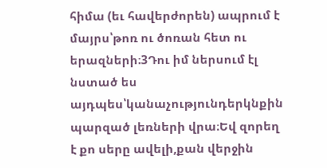հիմա (եւ հավերժորեն) ապրում է մայրս՝թոռ ու ծոռան հետ ու երազների։3Դու իմ ներսում էլ նստած ես այդպես՝կանաչությունդերկնքին պարզած լեռների վրա։Եվ զորեղ է քո սերը ավելի,քան վերջին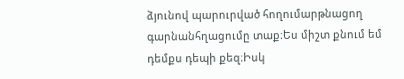ձյունով պարուրված հողումարթնացող գարնանհղացումը տաք։Ես միշտ քնում եմ դեմքս դեպի քեզ։Իսկ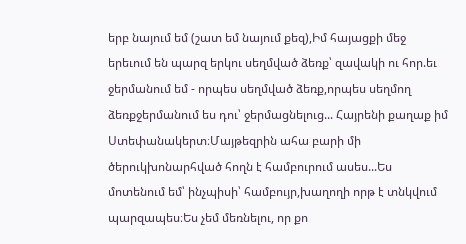երբ նայում եմ (շատ եմ նայում քեզ),Իմ հայացքի մեջ երեւում են պարզ երկու սեղմված ձեռք՝ զավակի ու հոր.եւ ջերմանում եմ - որպես սեղմված ձեռք,որպես սեղմող ձեռքջերմանում ես դու՝ ջերմացնելուց... Հայրենի քաղաք իմ Ստեփանակերտ։Մայթեզրին ահա բարի մի ծերուկխոնարհված հողն է համբուրում ասես...Ես մոտենում եմ՝ ինչպիսի՝ համբույր,խաղողի որթ է տնկվում պարզապես։Ես չեմ մեռնելու, որ քո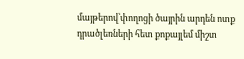մայթերով՝փողոցի ծայրին արդեն ոտք դրածլեռների հետ քոքայլեմ միշտ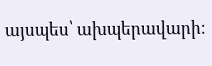այսպես՝ ախպերավարի։